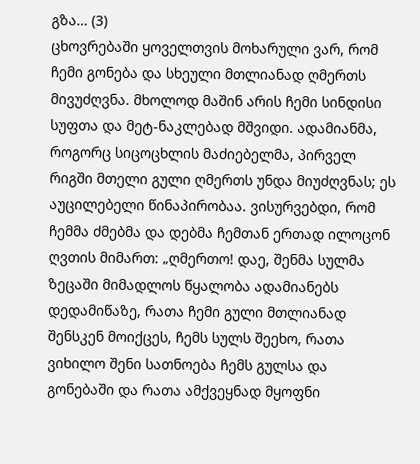გზა… (3)
ცხოვრებაში ყოველთვის მოხარული ვარ, რომ ჩემი გონება და სხეული მთლიანად ღმერთს მივუძღვნა. მხოლოდ მაშინ არის ჩემი სინდისი სუფთა და მეტ-ნაკლებად მშვიდი. ადამიანმა, როგორც სიცოცხლის მაძიებელმა, პირველ რიგში მთელი გული ღმერთს უნდა მიუძღვნას; ეს აუცილებელი წინაპირობაა. ვისურვებდი, რომ ჩემმა ძმებმა და დებმა ჩემთან ერთად ილოცონ ღვთის მიმართ: „ღმერთო! დაე, შენმა სულმა ზეცაში მიმადლოს წყალობა ადამიანებს დედამიწაზე, რათა ჩემი გული მთლიანად შენსკენ მოიქცეს, ჩემს სულს შეეხო, რათა ვიხილო შენი სათნოება ჩემს გულსა და გონებაში და რათა ამქვეყნად მყოფნი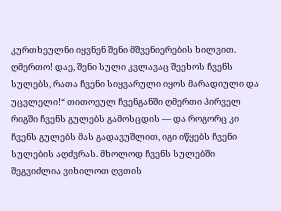კურთხეულნი იყვნენ შენი მშვენიერების ხილვით. ღმერთო! დაე, შენი სული კვლავაც შეეხოს ჩვენს სულებს, რათა ჩვენი სიყვარული იყოს მარადიული და უცვლელი!“ თითოეულ ჩვენგანში ღმერთი პირველ რიგში ჩვენს გულებს გამოსცდის — და როგორც კი ჩვენს გულებს მას გადავუშლით, იგი იწყებს ჩვენი სულების აღძვრას. მხოლოდ ჩვენს სულებში შეგვიძლია ვიხილოთ ღვთის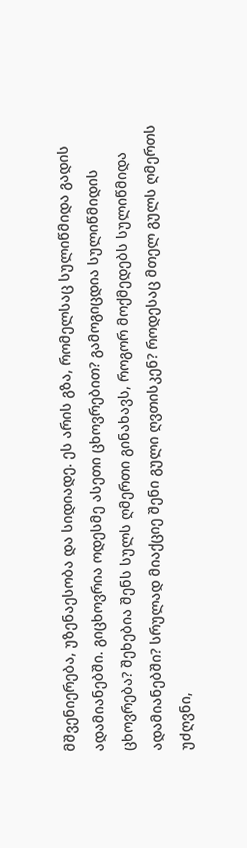მშვენიერება, უზენაესობა და სიდიადე. ეს არის გზა, რომელსაც სულიწმიდა გადის ადამიანებში. გიცხოვრია ოდესმე ასეთი ცხოვრებით? გამოგიცდია სულიწმიდის ცხოვრება? შეხებია შენს სულს ღმერთი გინახავს, როგორ მოქმედებს სულიწმიდა ადამიანებში? სრულად მიაქციე შენი გული ღვთისკენ? როდესაც მთელ გულს ღმერთს უძღვნი,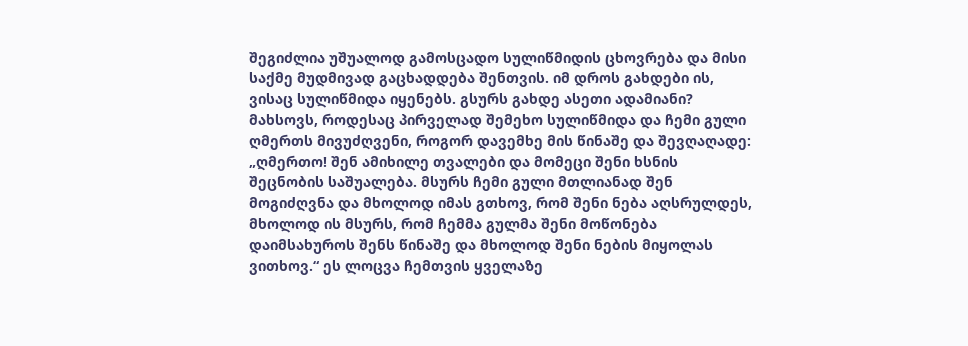შეგიძლია უშუალოდ გამოსცადო სულიწმიდის ცხოვრება და მისი საქმე მუდმივად გაცხადდება შენთვის. იმ დროს გახდები ის, ვისაც სულიწმიდა იყენებს. გსურს გახდე ასეთი ადამიანი? მახსოვს, როდესაც პირველად შემეხო სულიწმიდა და ჩემი გული ღმერთს მივუძღვენი, როგორ დავემხე მის წინაშე და შევღაღადე: „ღმერთო! შენ ამიხილე თვალები და მომეცი შენი ხსნის შეცნობის საშუალება. მსურს ჩემი გული მთლიანად შენ მოგიძღვნა და მხოლოდ იმას გთხოვ, რომ შენი ნება აღსრულდეს, მხოლოდ ის მსურს, რომ ჩემმა გულმა შენი მოწონება დაიმსახუროს შენს წინაშე და მხოლოდ შენი ნების მიყოლას ვითხოვ.“ ეს ლოცვა ჩემთვის ყველაზე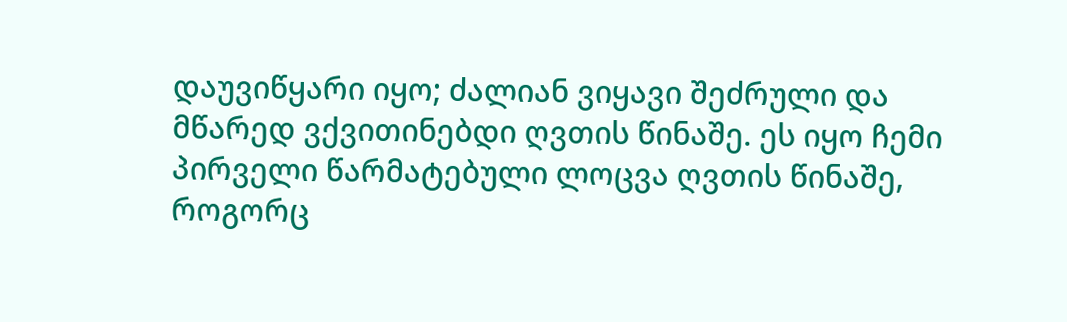დაუვიწყარი იყო; ძალიან ვიყავი შეძრული და მწარედ ვქვითინებდი ღვთის წინაშე. ეს იყო ჩემი პირველი წარმატებული ლოცვა ღვთის წინაშე, როგორც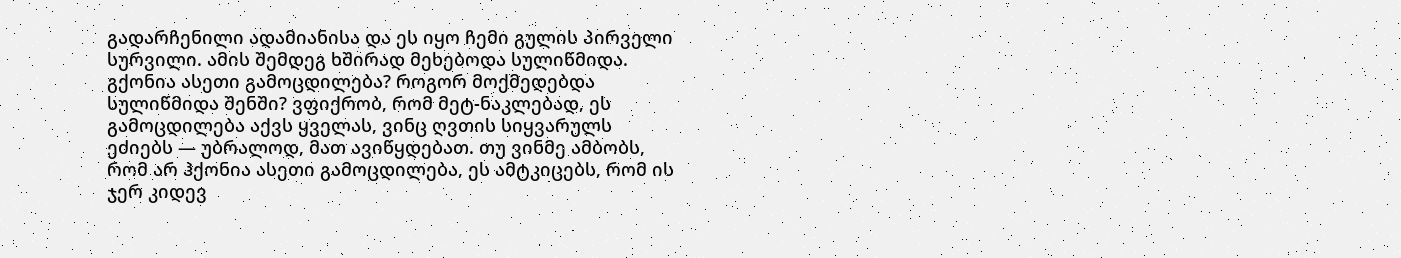გადარჩენილი ადამიანისა და ეს იყო ჩემი გულის პირველი სურვილი. ამის შემდეგ ხშირად მეხებოდა სულიწმიდა. გქონია ასეთი გამოცდილება? როგორ მოქმედებდა სულიწმიდა შენში? ვფიქრობ, რომ მეტ-ნაკლებად, ეს გამოცდილება აქვს ყველას, ვინც ღვთის სიყვარულს ეძიებს — უბრალოდ, მათ ავიწყდებათ. თუ ვინმე ამბობს, რომ არ ჰქონია ასეთი გამოცდილება, ეს ამტკიცებს, რომ ის ჯერ კიდევ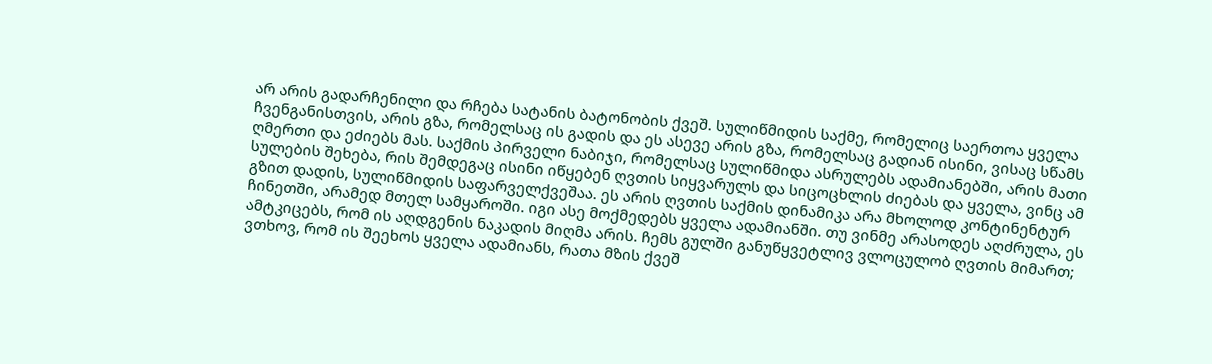არ არის გადარჩენილი და რჩება სატანის ბატონობის ქვეშ. სულიწმიდის საქმე, რომელიც საერთოა ყველა ჩვენგანისთვის, არის გზა, რომელსაც ის გადის და ეს ასევე არის გზა, რომელსაც გადიან ისინი, ვისაც სწამს ღმერთი და ეძიებს მას. საქმის პირველი ნაბიჯი, რომელსაც სულიწმიდა ასრულებს ადამიანებში, არის მათი სულების შეხება, რის შემდეგაც ისინი იწყებენ ღვთის სიყვარულს და სიცოცხლის ძიებას და ყველა, ვინც ამ გზით დადის, სულიწმიდის საფარველქვეშაა. ეს არის ღვთის საქმის დინამიკა არა მხოლოდ კონტინენტურ ჩინეთში, არამედ მთელ სამყაროში. იგი ასე მოქმედებს ყველა ადამიანში. თუ ვინმე არასოდეს აღძრულა, ეს ამტკიცებს, რომ ის აღდგენის ნაკადის მიღმა არის. ჩემს გულში განუწყვეტლივ ვლოცულობ ღვთის მიმართ; ვთხოვ, რომ ის შეეხოს ყველა ადამიანს, რათა მზის ქვეშ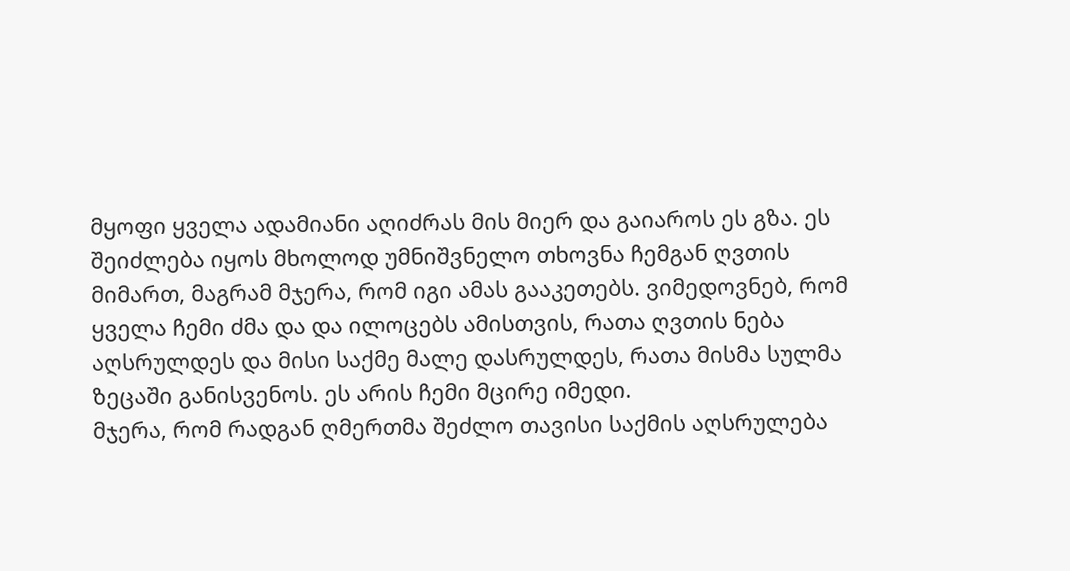მყოფი ყველა ადამიანი აღიძრას მის მიერ და გაიაროს ეს გზა. ეს შეიძლება იყოს მხოლოდ უმნიშვნელო თხოვნა ჩემგან ღვთის მიმართ, მაგრამ მჯერა, რომ იგი ამას გააკეთებს. ვიმედოვნებ, რომ ყველა ჩემი ძმა და და ილოცებს ამისთვის, რათა ღვთის ნება აღსრულდეს და მისი საქმე მალე დასრულდეს, რათა მისმა სულმა ზეცაში განისვენოს. ეს არის ჩემი მცირე იმედი.
მჯერა, რომ რადგან ღმერთმა შეძლო თავისი საქმის აღსრულება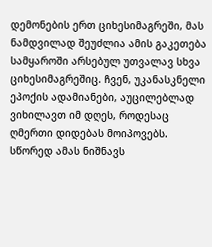დემონების ერთ ციხესიმაგრეში, მას ნამდვილად შეუძლია ამის გაკეთება სამყაროში არსებულ უთვალავ სხვა ციხესიმაგრეშიც. ჩვენ, უკანასკნელი ეპოქის ადამიანები, აუცილებლად ვიხილავთ იმ დღეს, როდესაც ღმერთი დიდებას მოიპოვებს. სწორედ ამას ნიშნავს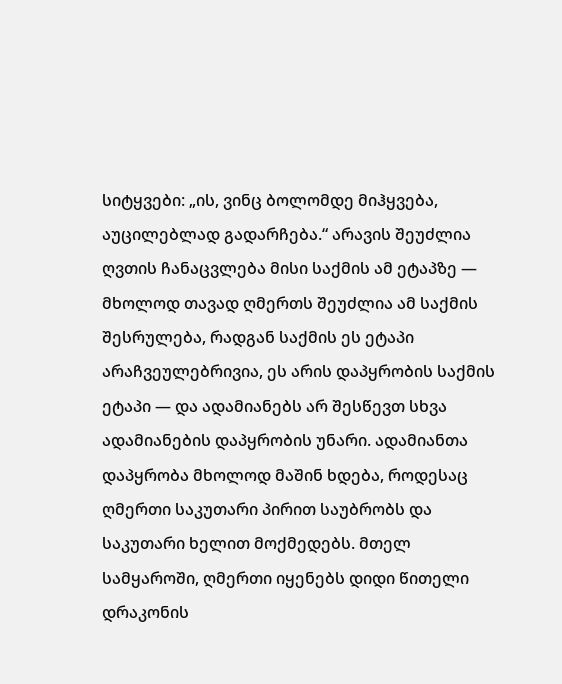სიტყვები: „ის, ვინც ბოლომდე მიჰყვება, აუცილებლად გადარჩება.“ არავის შეუძლია ღვთის ჩანაცვლება მისი საქმის ამ ეტაპზე — მხოლოდ თავად ღმერთს შეუძლია ამ საქმის შესრულება, რადგან საქმის ეს ეტაპი არაჩვეულებრივია, ეს არის დაპყრობის საქმის ეტაპი — და ადამიანებს არ შესწევთ სხვა ადამიანების დაპყრობის უნარი. ადამიანთა დაპყრობა მხოლოდ მაშინ ხდება, როდესაც ღმერთი საკუთარი პირით საუბრობს და საკუთარი ხელით მოქმედებს. მთელ სამყაროში, ღმერთი იყენებს დიდი წითელი დრაკონის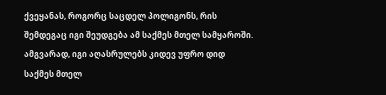ქვეყანას, როგორც საცდელ პოლიგონს, რის შემდეგაც იგი შეუდგება ამ საქმეს მთელ სამყაროში. ამგვარად, იგი აღასრულებს კიდევ უფრო დიდ საქმეს მთელ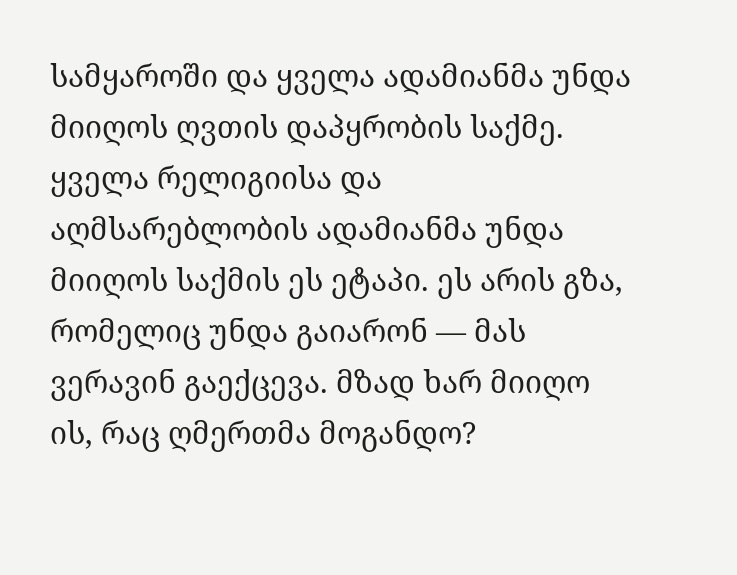სამყაროში და ყველა ადამიანმა უნდა მიიღოს ღვთის დაპყრობის საქმე. ყველა რელიგიისა და აღმსარებლობის ადამიანმა უნდა მიიღოს საქმის ეს ეტაპი. ეს არის გზა, რომელიც უნდა გაიარონ — მას ვერავინ გაექცევა. მზად ხარ მიიღო ის, რაც ღმერთმა მოგანდო?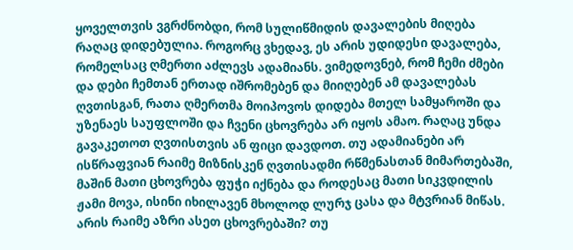ყოველთვის ვგრძნობდი, რომ სულიწმიდის დავალების მიღება რაღაც დიდებულია. როგორც ვხედავ, ეს არის უდიდესი დავალება, რომელსაც ღმერთი აძლევს ადამიანს. ვიმედოვნებ, რომ ჩემი ძმები და დები ჩემთან ერთად იშრომებენ და მიიღებენ ამ დავალებას ღვთისგან, რათა ღმერთმა მოიპოვოს დიდება მთელ სამყაროში და უზენაეს საუფლოში და ჩვენი ცხოვრება არ იყოს ამაო. რაღაც უნდა გავაკეთოთ ღვთისთვის ან ფიცი დავდოთ. თუ ადამიანები არ ისწრაფვიან რაიმე მიზნისკენ ღვთისადმი რწმენასთან მიმართებაში, მაშინ მათი ცხოვრება ფუჭი იქნება და როდესაც მათი სიკვდილის ჟამი მოვა, ისინი იხილავენ მხოლოდ ლურჯ ცასა და მტვრიან მიწას. არის რაიმე აზრი ასეთ ცხოვრებაში? თუ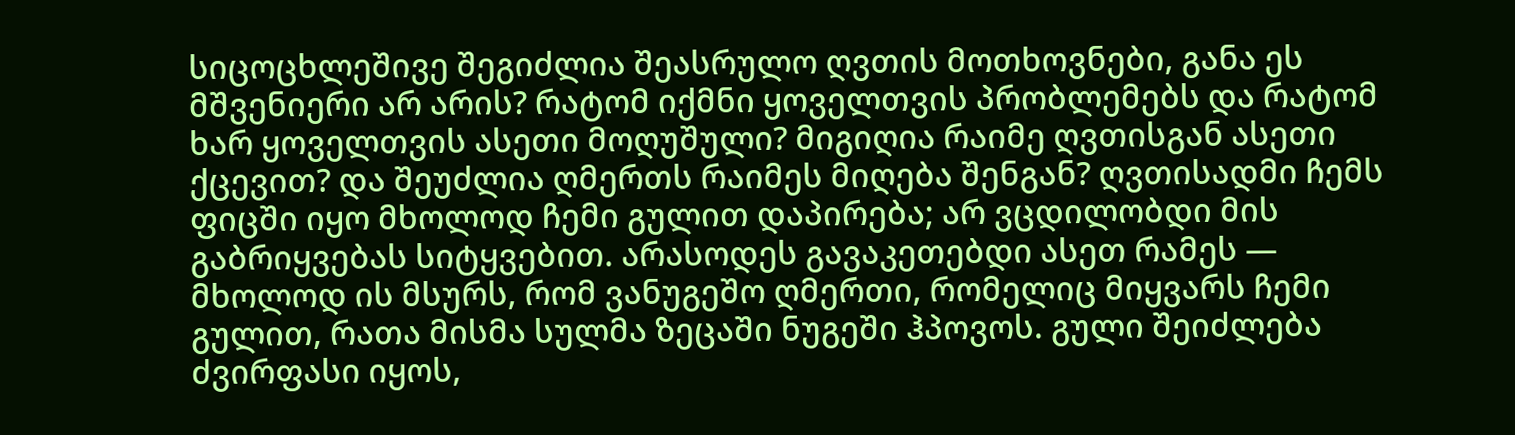სიცოცხლეშივე შეგიძლია შეასრულო ღვთის მოთხოვნები, განა ეს მშვენიერი არ არის? რატომ იქმნი ყოველთვის პრობლემებს და რატომ ხარ ყოველთვის ასეთი მოღუშული? მიგიღია რაიმე ღვთისგან ასეთი ქცევით? და შეუძლია ღმერთს რაიმეს მიღება შენგან? ღვთისადმი ჩემს ფიცში იყო მხოლოდ ჩემი გულით დაპირება; არ ვცდილობდი მის გაბრიყვებას სიტყვებით. არასოდეს გავაკეთებდი ასეთ რამეს — მხოლოდ ის მსურს, რომ ვანუგეშო ღმერთი, რომელიც მიყვარს ჩემი გულით, რათა მისმა სულმა ზეცაში ნუგეში ჰპოვოს. გული შეიძლება ძვირფასი იყოს,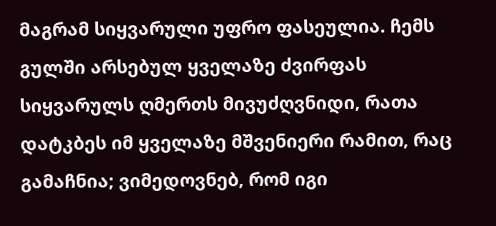მაგრამ სიყვარული უფრო ფასეულია. ჩემს გულში არსებულ ყველაზე ძვირფას სიყვარულს ღმერთს მივუძღვნიდი, რათა დატკბეს იმ ყველაზე მშვენიერი რამით, რაც გამაჩნია; ვიმედოვნებ, რომ იგი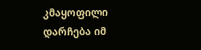კმაყოფილი დარჩება იმ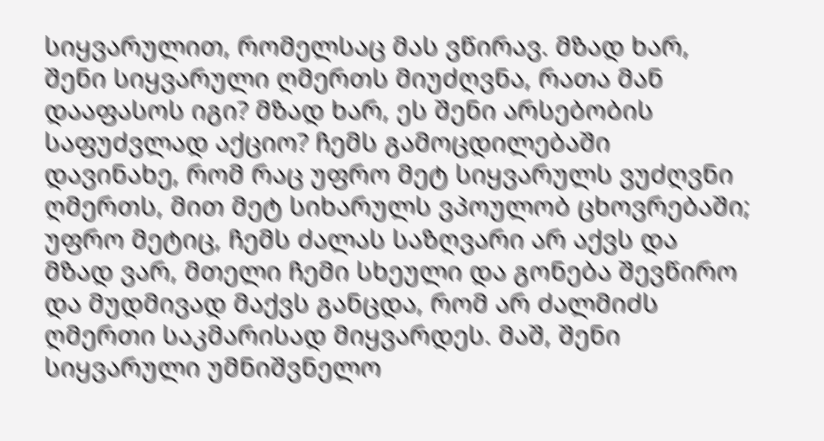სიყვარულით, რომელსაც მას ვწირავ. მზად ხარ, შენი სიყვარული ღმერთს მიუძღვნა, რათა მან დააფასოს იგი? მზად ხარ, ეს შენი არსებობის საფუძვლად აქციო? ჩემს გამოცდილებაში დავინახე, რომ რაც უფრო მეტ სიყვარულს ვუძღვნი ღმერთს, მით მეტ სიხარულს ვპოულობ ცხოვრებაში; უფრო მეტიც, ჩემს ძალას საზღვარი არ აქვს და მზად ვარ, მთელი ჩემი სხეული და გონება შევწირო და მუდმივად მაქვს განცდა, რომ არ ძალმიძს ღმერთი საკმარისად მიყვარდეს. მაშ, შენი სიყვარული უმნიშვნელო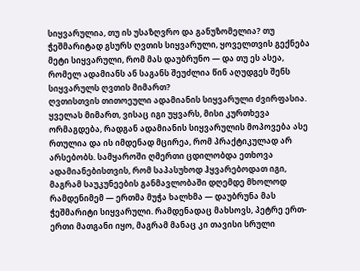სიყვარულია, თუ ის უსაზღვრო და განუზომელია? თუ ჭეშმარიტად გსურს ღვთის სიყვარული, ყოველთვის გექნება მეტი სიყვარული, რომ მას დაუბრუნო — და თუ ეს ასეა, რომელ ადამიანს ან საგანს შეუძლია წინ აღუდგეს შენს სიყვარულს ღვთის მიმართ?
ღვთისთვის თითოეული ადამიანის სიყვარული ძვირფასია. ყველას მიმართ, ვისაც იგი უყვარს, მისი კურთხევა ორმაგდება, რადგან ადამიანის სიყვარულის მოპოვება ასე რთულია და ის იმდენად მცირეა, რომ პრაქტიკულად არ არსებობს. სამყაროში ღმერთი ცდილობდა ეთხოვა ადამიანებისთვის, რომ საპასუხოდ ჰყვარებოდათ იგი, მაგრამ საუკუნეების განმავლობაში დღემდე მხოლოდ რამდენიმემ — ერთმა მუჭა ხალხმა — დაუბრუნა მას ჭეშმარიტი სიყვარული. რამდენადაც მახსოვს, პეტრე ერთ-ერთი მათგანი იყო, მაგრამ მანაც კი თავისი სრული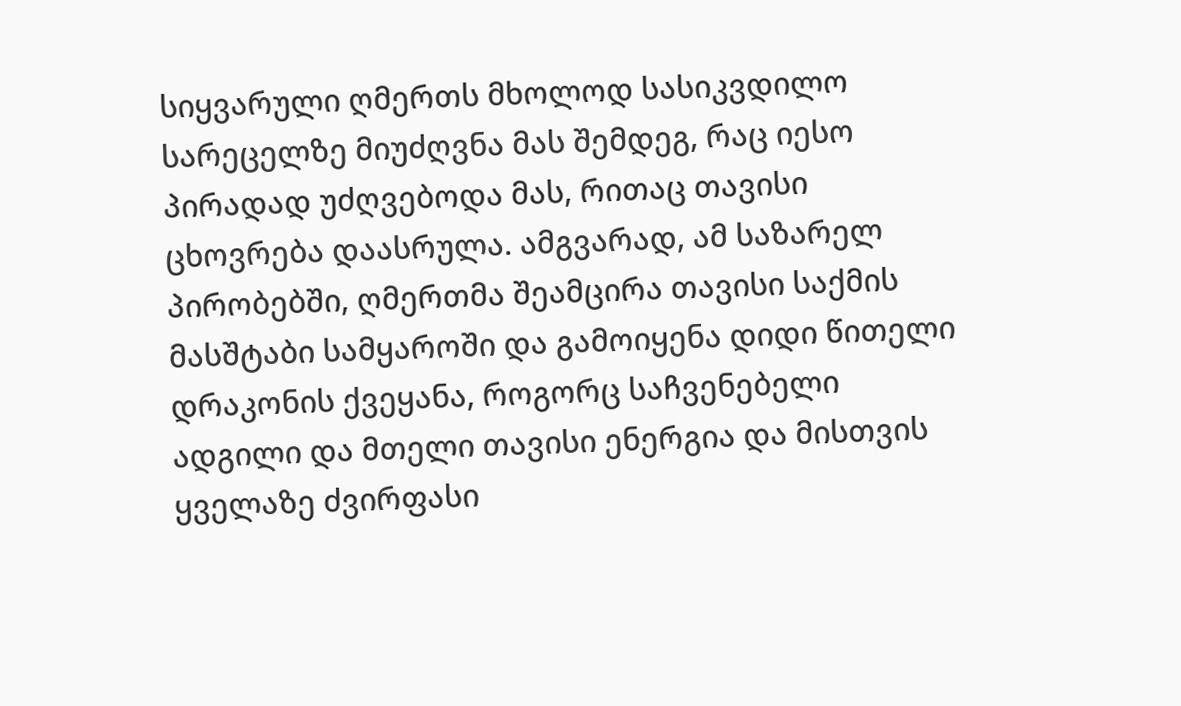სიყვარული ღმერთს მხოლოდ სასიკვდილო სარეცელზე მიუძღვნა მას შემდეგ, რაც იესო პირადად უძღვებოდა მას, რითაც თავისი ცხოვრება დაასრულა. ამგვარად, ამ საზარელ პირობებში, ღმერთმა შეამცირა თავისი საქმის მასშტაბი სამყაროში და გამოიყენა დიდი წითელი დრაკონის ქვეყანა, როგორც საჩვენებელი ადგილი და მთელი თავისი ენერგია და მისთვის ყველაზე ძვირფასი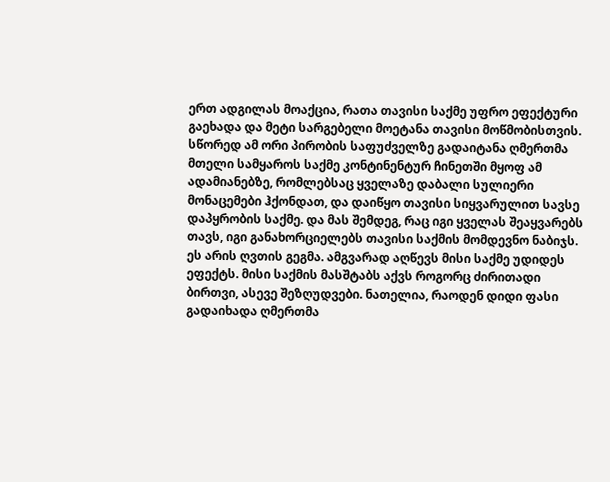ერთ ადგილას მოაქცია, რათა თავისი საქმე უფრო ეფექტური გაეხადა და მეტი სარგებელი მოეტანა თავისი მოწმობისთვის. სწორედ ამ ორი პირობის საფუძველზე გადაიტანა ღმერთმა მთელი სამყაროს საქმე კონტინენტურ ჩინეთში მყოფ ამ ადამიანებზე, რომლებსაც ყველაზე დაბალი სულიერი მონაცემები ჰქონდათ, და დაიწყო თავისი სიყვარულით სავსე დაპყრობის საქმე. და მას შემდეგ, რაც იგი ყველას შეაყვარებს თავს, იგი განახორციელებს თავისი საქმის მომდევნო ნაბიჯს. ეს არის ღვთის გეგმა. ამგვარად აღწევს მისი საქმე უდიდეს ეფექტს. მისი საქმის მასშტაბს აქვს როგორც ძირითადი ბირთვი, ასევე შეზღუდვები. ნათელია, რაოდენ დიდი ფასი გადაიხადა ღმერთმა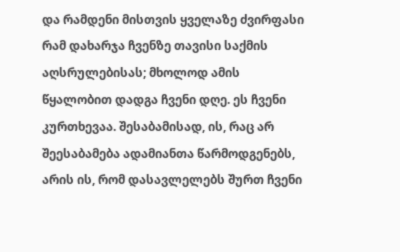და რამდენი მისთვის ყველაზე ძვირფასი რამ დახარჯა ჩვენზე თავისი საქმის აღსრულებისას; მხოლოდ ამის წყალობით დადგა ჩვენი დღე. ეს ჩვენი კურთხევაა. შესაბამისად, ის, რაც არ შეესაბამება ადამიანთა წარმოდგენებს, არის ის, რომ დასავლელებს შურთ ჩვენი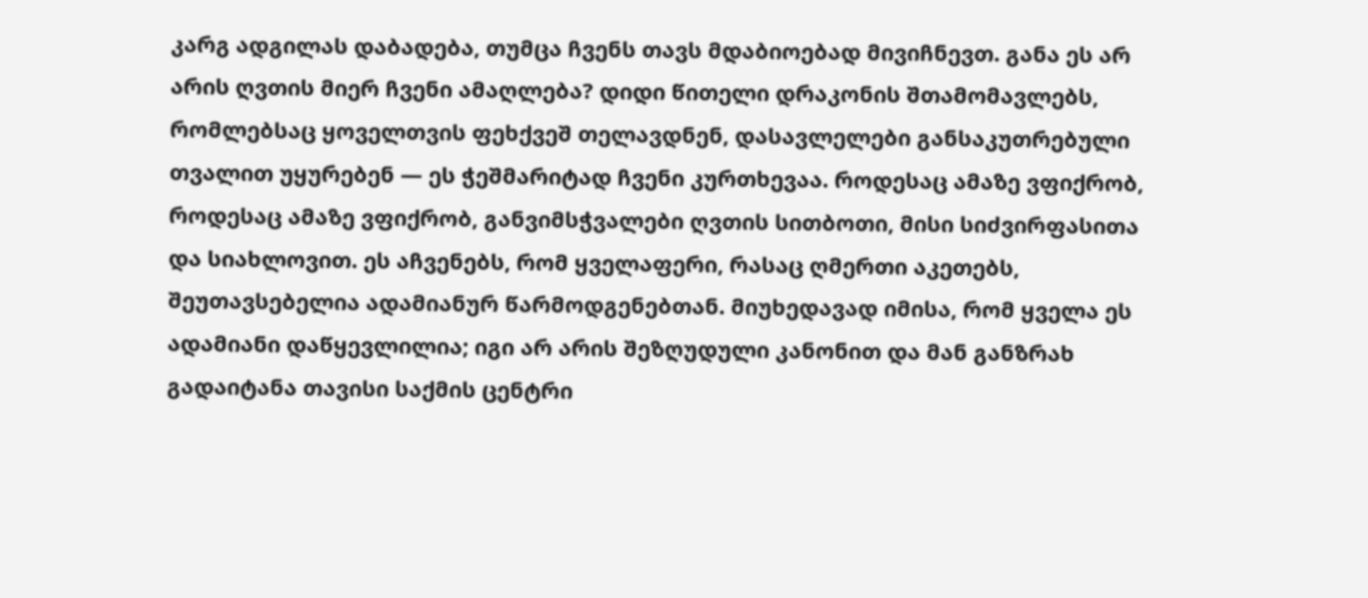კარგ ადგილას დაბადება, თუმცა ჩვენს თავს მდაბიოებად მივიჩნევთ. განა ეს არ არის ღვთის მიერ ჩვენი ამაღლება? დიდი წითელი დრაკონის შთამომავლებს, რომლებსაც ყოველთვის ფეხქვეშ თელავდნენ, დასავლელები განსაკუთრებული თვალით უყურებენ — ეს ჭეშმარიტად ჩვენი კურთხევაა. როდესაც ამაზე ვფიქრობ, როდესაც ამაზე ვფიქრობ, განვიმსჭვალები ღვთის სითბოთი, მისი სიძვირფასითა და სიახლოვით. ეს აჩვენებს, რომ ყველაფერი, რასაც ღმერთი აკეთებს, შეუთავსებელია ადამიანურ წარმოდგენებთან. მიუხედავად იმისა, რომ ყველა ეს ადამიანი დაწყევლილია; იგი არ არის შეზღუდული კანონით და მან განზრახ გადაიტანა თავისი საქმის ცენტრი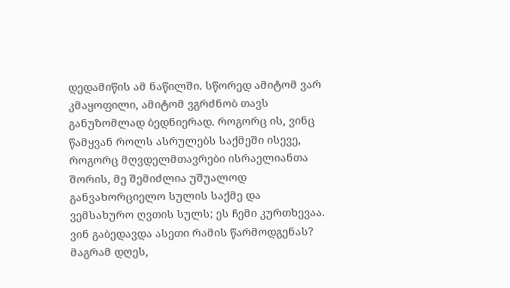დედამიწის ამ ნაწილში. სწორედ ამიტომ ვარ კმაყოფილი, ამიტომ ვგრძნობ თავს განუზომლად ბედნიერად. როგორც ის, ვინც წამყვან როლს ასრულებს საქმეში ისევე, როგორც მღვდელმთავრები ისრაელიანთა შორის, მე შემიძლია უშუალოდ განვახორციელო სულის საქმე და ვემსახურო ღვთის სულს; ეს ჩემი კურთხევაა. ვინ გაბედავდა ასეთი რამის წარმოდგენას? მაგრამ დღეს,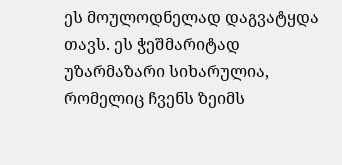ეს მოულოდნელად დაგვატყდა თავს. ეს ჭეშმარიტად უზარმაზარი სიხარულია, რომელიც ჩვენს ზეიმს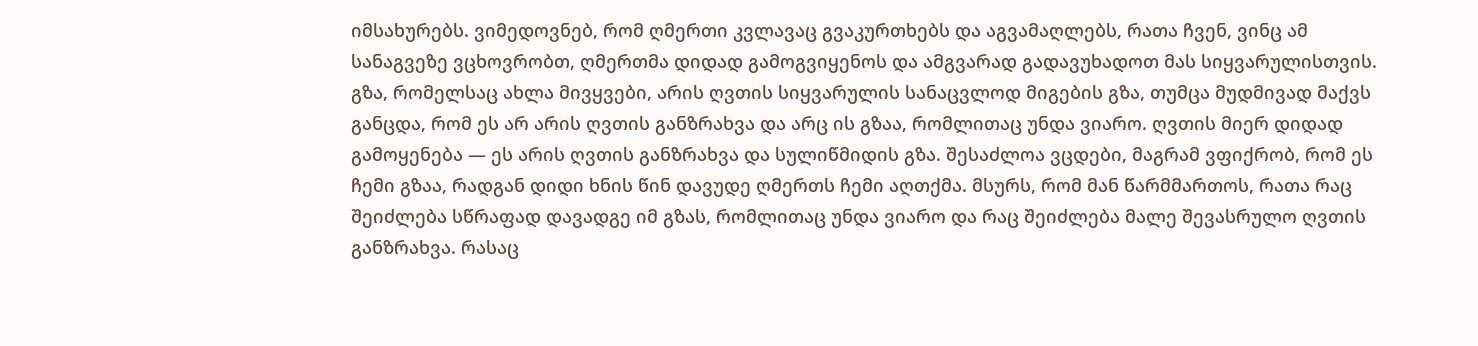იმსახურებს. ვიმედოვნებ, რომ ღმერთი კვლავაც გვაკურთხებს და აგვამაღლებს, რათა ჩვენ, ვინც ამ სანაგვეზე ვცხოვრობთ, ღმერთმა დიდად გამოგვიყენოს და ამგვარად გადავუხადოთ მას სიყვარულისთვის.
გზა, რომელსაც ახლა მივყვები, არის ღვთის სიყვარულის სანაცვლოდ მიგების გზა, თუმცა მუდმივად მაქვს განცდა, რომ ეს არ არის ღვთის განზრახვა და არც ის გზაა, რომლითაც უნდა ვიარო. ღვთის მიერ დიდად გამოყენება — ეს არის ღვთის განზრახვა და სულიწმიდის გზა. შესაძლოა ვცდები, მაგრამ ვფიქრობ, რომ ეს ჩემი გზაა, რადგან დიდი ხნის წინ დავუდე ღმერთს ჩემი აღთქმა. მსურს, რომ მან წარმმართოს, რათა რაც შეიძლება სწრაფად დავადგე იმ გზას, რომლითაც უნდა ვიარო და რაც შეიძლება მალე შევასრულო ღვთის განზრახვა. რასაც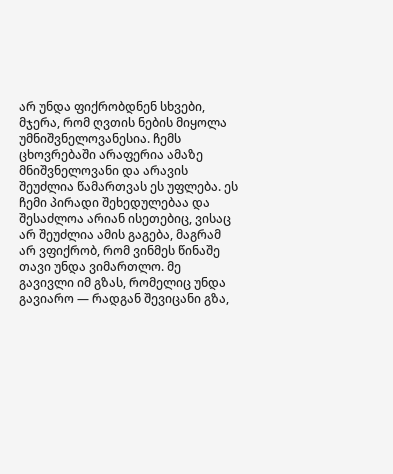არ უნდა ფიქრობდნენ სხვები, მჯერა, რომ ღვთის ნების მიყოლა უმნიშვნელოვანესია. ჩემს ცხოვრებაში არაფერია ამაზე მნიშვნელოვანი და არავის შეუძლია წამართვას ეს უფლება. ეს ჩემი პირადი შეხედულებაა და შესაძლოა არიან ისეთებიც, ვისაც არ შეუძლია ამის გაგება, მაგრამ არ ვფიქრობ, რომ ვინმეს წინაშე თავი უნდა ვიმართლო. მე გავივლი იმ გზას, რომელიც უნდა გავიარო — რადგან შევიცანი გზა,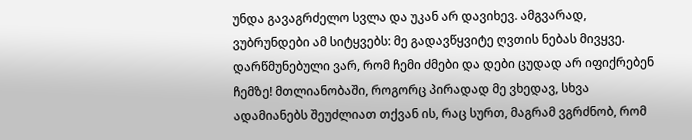უნდა გავაგრძელო სვლა და უკან არ დავიხევ. ამგვარად, ვუბრუნდები ამ სიტყვებს: მე გადავწყვიტე ღვთის ნებას მივყვე. დარწმუნებული ვარ, რომ ჩემი ძმები და დები ცუდად არ იფიქრებენ ჩემზე! მთლიანობაში, როგორც პირადად მე ვხედავ, სხვა ადამიანებს შეუძლიათ თქვან ის, რაც სურთ, მაგრამ ვგრძნობ, რომ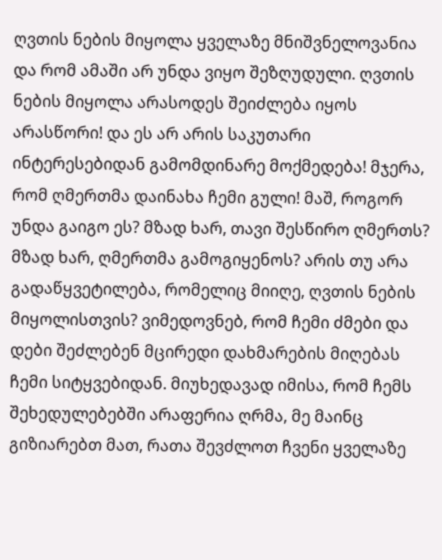ღვთის ნების მიყოლა ყველაზე მნიშვნელოვანია და რომ ამაში არ უნდა ვიყო შეზღუდული. ღვთის ნების მიყოლა არასოდეს შეიძლება იყოს არასწორი! და ეს არ არის საკუთარი ინტერესებიდან გამომდინარე მოქმედება! მჯერა, რომ ღმერთმა დაინახა ჩემი გული! მაშ, როგორ უნდა გაიგო ეს? მზად ხარ, თავი შესწირო ღმერთს? მზად ხარ, ღმერთმა გამოგიყენოს? არის თუ არა გადაწყვეტილება, რომელიც მიიღე, ღვთის ნების მიყოლისთვის? ვიმედოვნებ, რომ ჩემი ძმები და დები შეძლებენ მცირედი დახმარების მიღებას ჩემი სიტყვებიდან. მიუხედავად იმისა, რომ ჩემს შეხედულებებში არაფერია ღრმა, მე მაინც გიზიარებთ მათ, რათა შევძლოთ ჩვენი ყველაზე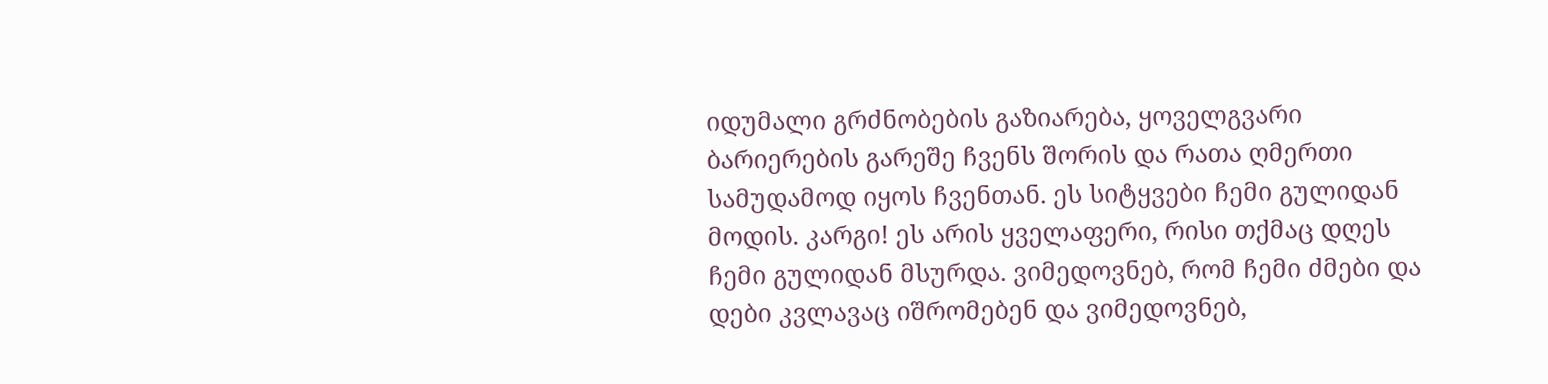იდუმალი გრძნობების გაზიარება, ყოველგვარი ბარიერების გარეშე ჩვენს შორის და რათა ღმერთი სამუდამოდ იყოს ჩვენთან. ეს სიტყვები ჩემი გულიდან მოდის. კარგი! ეს არის ყველაფერი, რისი თქმაც დღეს ჩემი გულიდან მსურდა. ვიმედოვნებ, რომ ჩემი ძმები და დები კვლავაც იშრომებენ და ვიმედოვნებ,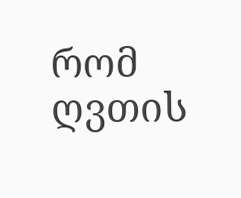რომ ღვთის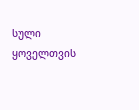სული ყოველთვის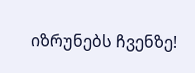იზრუნებს ჩვენზე!